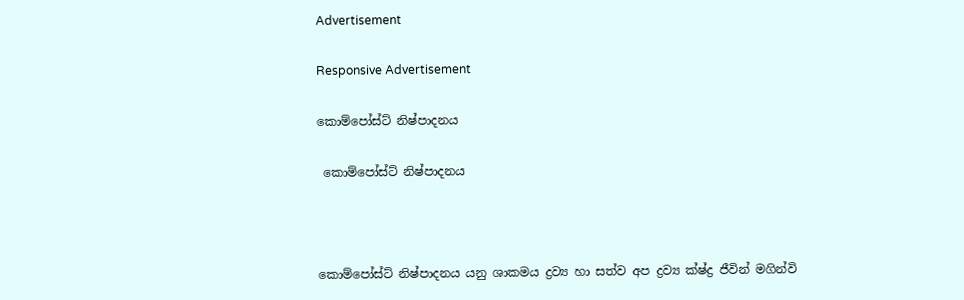Advertisement

Responsive Advertisement

කොම්පෝස්ට් නිෂ්පාදනය

 කොම්පෝස්ට් නිෂ්පාදනය



කොම්පෝස්ට් නිෂ්පාදනය යනු ශාකමය ද්‍රව්‍ය හා සත්ව අප ද්‍රව්‍ය ක්ෂ්ද්‍ර ජීවින් මගින්වි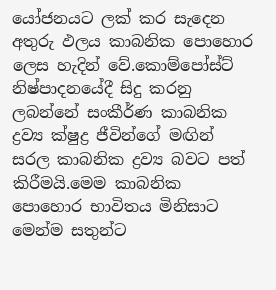යෝජනයට ලක් කර සැදෙන අතුරු ඵලය කාබනික පොහොර ලෙස හැදින් වේ.කොම්පෝස්ට් නිෂ්පාදනයේදී සිදු කරනු ලබන්නේ සංකීර්ණ කාබනික ද්‍රව්‍ය ක්ෂුද්‍ර ජීවින්ගේ මඟින් සරල කාබනික ද්‍රව්‍ය බවට පත් කිරීමයි.මෙම කාබනික පොහොර භාවිතය මිනිසාට මෙන්ම සතුන්ට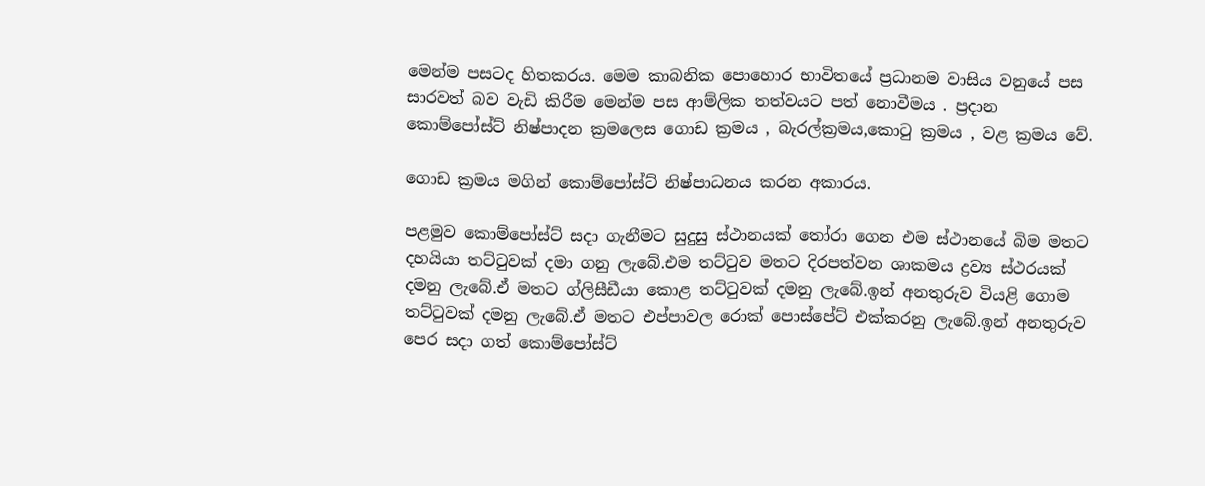මෙන්ම පසටද හිතකරය. මෙම කාබනික පොහොර භාවිතයේ ප්‍රධානම වාසිය වනුයේ පස සාරවත් බව වැඩි කිරීම මෙන්ම පස ආම්ලික තත්වයට පත් නොවීමය . ප්‍රදාන කොම්පෝස්ට් නිෂ්පාදන ක්‍රමලෙස ගොඩ ක්‍රමය , බැරල්ක්‍රමය,කොටු ක්‍රමය , වළ ක්‍රමය වේ.

ගොඩ ක්‍රමය මගින් කොම්පෝස්ට් නිෂ්පාධනය කරන අකාරය.

පළමුව කොම්පෝස්ට් සදා ගැනීමට සුදුසු ස්ථානයක් තෝරා ගෙන එම ස්ථානයේ බිම මතට දහයියා තට්ටුවක් දමා ගනු ලැබේ.එම තට්ටුව මතට දිරපත්වන ශාකමය ද්‍රව්‍ය ස්ථරයක් දමනු ලැබේ.ඒ මතට ග්ලිසීඩීයා කොළ තට්ටුවක් දමනු ලැබේ.ඉන් අනතුරුව වියළි ගොම තට්ටුවක් දමනු ලැබේ.ඒ මතට එප්පාවල රොක් පොස්පේට් එක්කරනු ලැබේ.ඉන් අනතුරුව පෙර සදා ගත් කොම්පෝස්ට්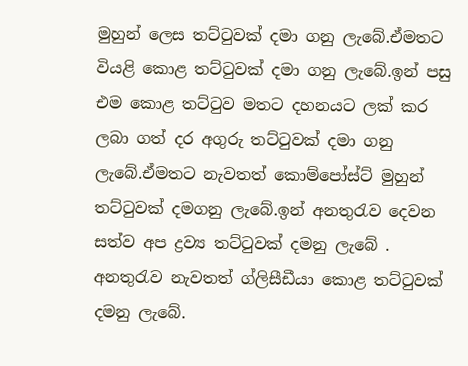මුහුන් ලෙස තට්ටුවක් දමා ගනු ලැබේ.ඒමතට වියළි කොළ තට්ටුවක් දමා ගනු ලැබේ.ඉන් පසු එම කොළ තට්ටුව මතට දහනයට ලක් කර ලබා ගත් දර අගුරු තට්ටුවක් දමා ගනු ලැබේ.ඒමතට නැවතත් කොම්පෝස්ට් මුහුන් තට්ටුවක් දමගනු ලැබේ.ඉන් අනතුරැව දෙවන සත්ව අප ද්‍රව්‍ය තට්ටුවක් දමනු ලැබේ . අනතුරැව නැවතත් ග්ලිසීඩීයා කොළ තට්ටුවක් දමනු ලැබේ.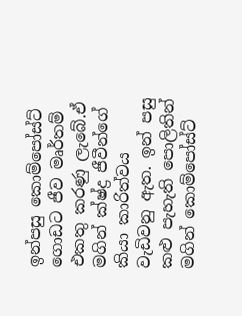ඉන්පසු කොම්පෝස්ට් ගොඩට ජීව මෘර්තම් එකතු කරණු ලැබේ.ඒ මගින් ක්ෂ්ද්‍ර ජීවීන්ගේ කියා කාරිත්වය වැඩිවනු ඇත. ඉන් පසු කළු පැහැති පොලිතින් මගින් කොම්පෝස්ට්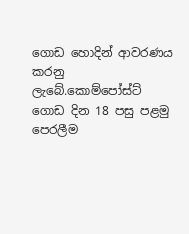ගොඩ හොදින් ආවරණය කරනු ලැබේ.කොම්පෝස්ට් ගොඩ දින 18 පසු පළමු පෙරලීම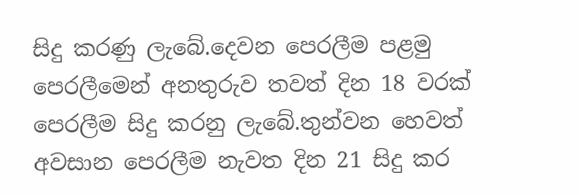සිදු කරණු ලැබේ.දෙවන පෙරලීම පළමු පෙරලීමෙන් අනතුරුව තවත් දින 18 වරක් පෙරලීම සිදු කරනු ලැබේ.තුන්වන හෙවත් අවසාන පෙරලීම නැවත දින 21 සිදු කර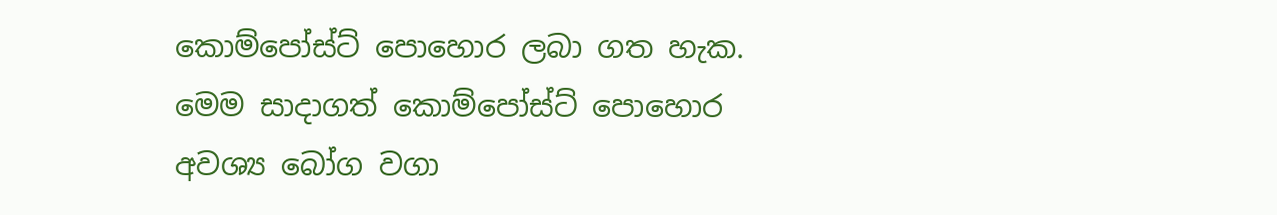කොම්පෝස්ට් පොහොර ලබා ගත හැක. මෙම සාදාගත් කොම්පෝස්ට් පොහොර අවශ්‍ය බෝග වගා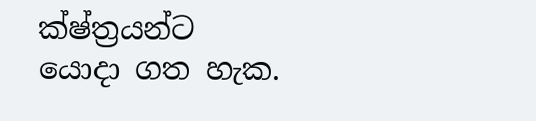ක්ෂ්ත්‍රයන්ට යොදා ගත හැක.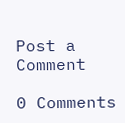Post a Comment

0 Comments